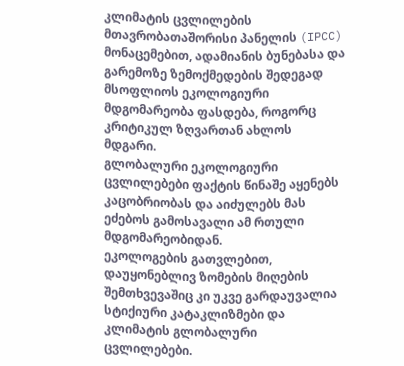კლიმატის ცვლილების მთავრობათაშორისი პანელის (IPCC) მონაცემებით, ადამიანის ბუნებასა და გარემოზე ზემოქმედების შედეგად მსოფლიოს ეკოლოგიური მდგომარეობა ფასდება, როგორც კრიტიკულ ზღვართან ახლოს მდგარი.
გლობალური ეკოლოგიური ცვლილებები ფაქტის წინაშე აყენებს კაცობრიობას და აიძულებს მას ეძებოს გამოსავალი ამ რთული მდგომარეობიდან.
ეკოლოგების გათვლებით, დაუყონებლივ ზომების მიღების შემთხვევაშიც კი უკვე გარდაუვალია სტიქიური კატაკლიზმები და კლიმატის გლობალური ცვლილებები.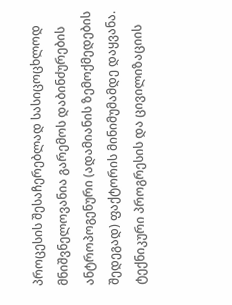პროცესის შესაჩერებლად სასიცოცხლოდ მნიშვნელოვანია გარემოს დაბინძურების ანტროპოგენური (ადამიანის ზემოქმედების შედეგად) ფაქტორის მინიმუმამდე დაყვანა.
ტექნიკური პროგრესის და ცივილიზაციის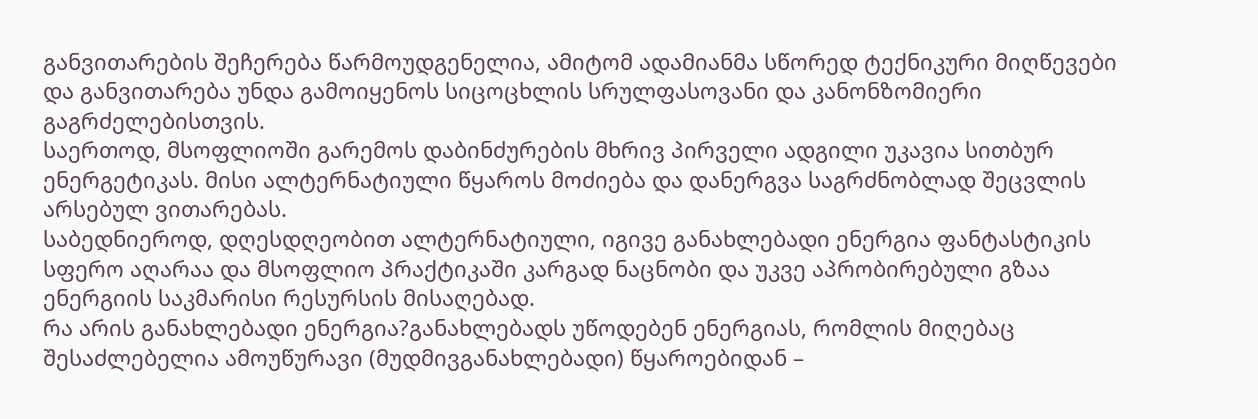განვითარების შეჩერება წარმოუდგენელია, ამიტომ ადამიანმა სწორედ ტექნიკური მიღწევები და განვითარება უნდა გამოიყენოს სიცოცხლის სრულფასოვანი და კანონზომიერი გაგრძელებისთვის.
საერთოდ, მსოფლიოში გარემოს დაბინძურების მხრივ პირველი ადგილი უკავია სითბურ ენერგეტიკას. მისი ალტერნატიული წყაროს მოძიება და დანერგვა საგრძნობლად შეცვლის არსებულ ვითარებას.
საბედნიეროდ, დღესდღეობით ალტერნატიული, იგივე განახლებადი ენერგია ფანტასტიკის სფერო აღარაა და მსოფლიო პრაქტიკაში კარგად ნაცნობი და უკვე აპრობირებული გზაა ენერგიის საკმარისი რესურსის მისაღებად.
რა არის განახლებადი ენერგია?განახლებადს უწოდებენ ენერგიას, რომლის მიღებაც შესაძლებელია ამოუწურავი (მუდმივგანახლებადი) წყაროებიდან –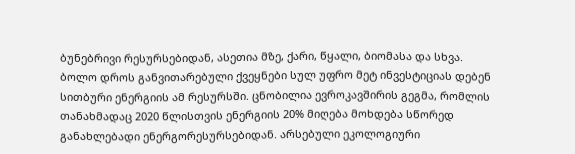ბუნებრივი რესურსებიდან, ასეთია მზე, ქარი, წყალი, ბიომასა და სხვა.
ბოლო დროს განვითარებული ქვეყნები სულ უფრო მეტ ინვესტიციას დებენ სითბური ენერგიის ამ რესურსში. ცნობილია ევროკავშირის გეგმა, რომლის თანახმადაც 2020 წლისთვის ენერგიის 20% მიღება მოხდება სწორედ განახლებადი ენერგორესურსებიდან. არსებული ეკოლოგიური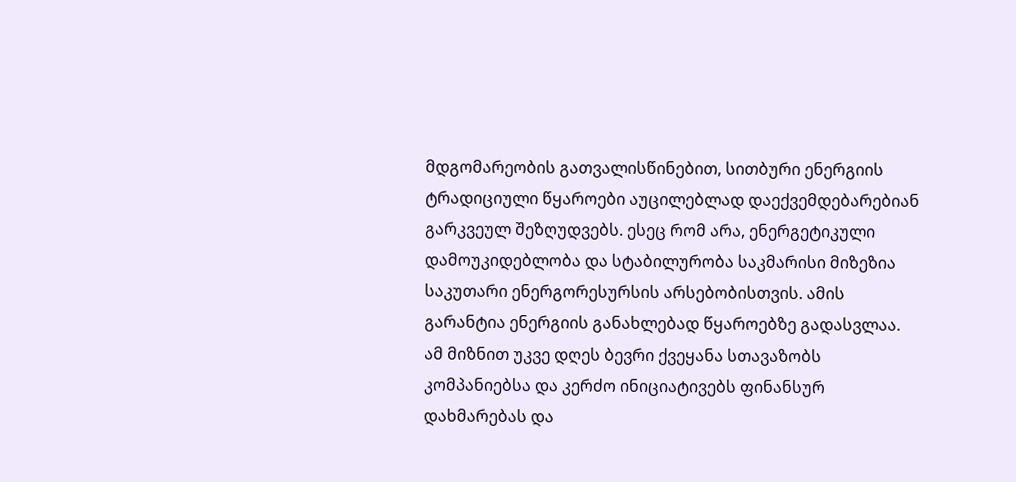მდგომარეობის გათვალისწინებით, სითბური ენერგიის ტრადიციული წყაროები აუცილებლად დაექვემდებარებიან გარკვეულ შეზღუდვებს. ესეც რომ არა, ენერგეტიკული დამოუკიდებლობა და სტაბილურობა საკმარისი მიზეზია საკუთარი ენერგორესურსის არსებობისთვის. ამის გარანტია ენერგიის განახლებად წყაროებზე გადასვლაა.
ამ მიზნით უკვე დღეს ბევრი ქვეყანა სთავაზობს კომპანიებსა და კერძო ინიციატივებს ფინანსურ დახმარებას და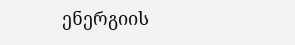ენერგიის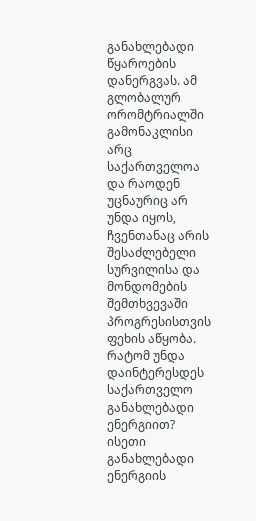განახლებადი წყაროების დანერგვას. ამ გლობალურ ორომტრიალში გამონაკლისი არც საქართველოა და რაოდენ უცნაურიც არ უნდა იყოს, ჩვენთანაც არის შესაძლებელი სურვილისა და მონდომების შემთხვევაში პროგრესისთვის ფეხის აწყობა.
რატომ უნდა დაინტერესდეს საქართველო განახლებადი ენერგიით? ისეთი განახლებადი ენერგიის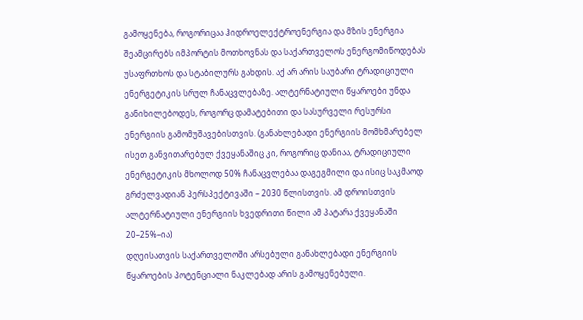გამოყენება, როგორიცაა ჰიდროელექტროენერგია და მზის ენერგია შეამცირებს იმპორტის მოთხოვნას და საქართველოს ენერგომიწოდებას უსაფრთხოს და სტაბილურს გახდის. აქ არ არის საუბარი ტრადიციული ენერგეტიკის სრულ ჩანაცვლებაზე. ალტერნატიული წყაროები უნდა განიხილებოდეს, როგორც დამატებითი და სასურველი რესურსი ენერგიის გამომუშავებისთვის. (განახლებადი ენერგიის მომხმარებელ ისეთ განვითარებულ ქვეყანაშიც კი, როგორიც დანიაა, ტრადიციული ენერგეტიკის მხოლოდ 50% ჩანაცვლებაა დაგეგმილი და ისიც საკმაოდ გრძელვადიან პერსპექტივაში – 2030 წლისთვის. ამ დროისთვის ალტერნატიული ენერგიის ხვედრითი წილი ამ პატარა ქვეყანაში 20–25%–ია)
დღეისათვის საქართველოში არსებული განახლებადი ენერგიის წყაროების პოტენციალი ნაკლებად არის გამოყენებული.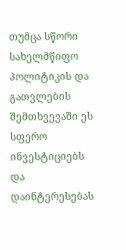თუმცა სწორი სახელმწიფო პოლიტიკის და გათვლების შემთხვევაში ეს სფერო ინვესტიციებს და დაინტერესებას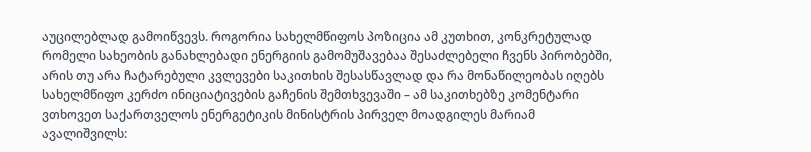აუცილებლად გამოიწვევს. როგორია სახელმწიფოს პოზიცია ამ კუთხით, კონკრეტულად რომელი სახეობის განახლებადი ენერგიის გამომუშავებაა შესაძლებელი ჩვენს პირობებში, არის თუ არა ჩატარებული კვლევები საკითხის შესასწავლად და რა მონაწილეობას იღებს სახელმწიფო კერძო ინიციატივების გაჩენის შემთხვევაში – ამ საკითხებზე კომენტარი ვთხოვეთ საქართველოს ენერგეტიკის მინისტრის პირველ მოადგილეს მარიამ ავალიშვილს: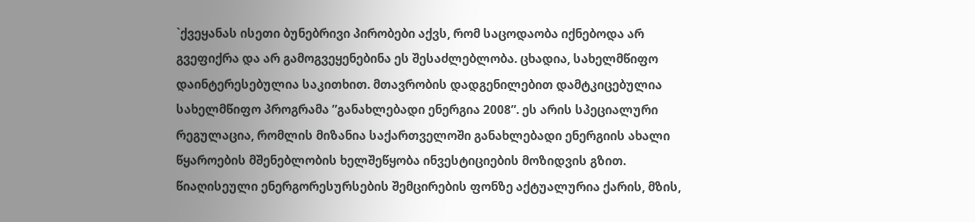`ქვეყანას ისეთი ბუნებრივი პირობები აქვს, რომ საცოდაობა იქნებოდა არ გვეფიქრა და არ გამოგვეყენებინა ეს შესაძლებლობა. ცხადია, სახელმწიფო დაინტერესებულია საკითხით. მთავრობის დადგენილებით დამტკიცებულია სახელმწიფო პროგრამა ”განახლებადი ენერგია 2008”. ეს არის სპეციალური რეგულაცია, რომლის მიზანია საქართველოში განახლებადი ენერგიის ახალი წყაროების მშენებლობის ხელშეწყობა ინვესტიციების მოზიდვის გზით. წიაღისეული ენერგორესურსების შემცირების ფონზე აქტუალურია ქარის, მზის,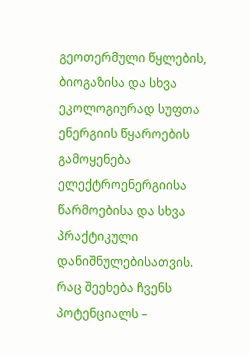გეოთერმული წყლების, ბიოგაზისა და სხვა ეკოლოგიურად სუფთა ენერგიის წყაროების გამოყენება ელექტროენერგიისა წარმოებისა და სხვა პრაქტიკული დანიშნულებისათვის. რაც შეეხება ჩვენს პოტენციალს –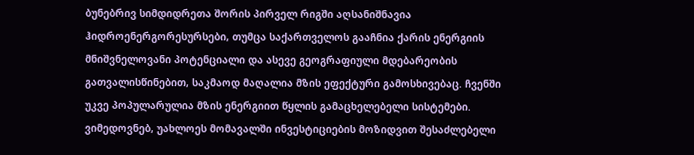ბუნებრივ სიმდიდრეთა შორის პირველ რიგში აღსანიშნავია ჰიდროენერგორესურსები, თუმცა საქართველოს გააჩნია ქარის ენერგიის მნიშვნელოვანი პოტენციალი და ასევე გეოგრაფიული მდებარეობის გათვალისწინებით, საკმაოდ მაღალია მზის ეფექტური გამოსხივებაც. ჩვენში უკვე პოპულარულია მზის ენერგიით წყლის გამაცხელებელი სისტემები. ვიმედოვნებ, უახლოეს მომავალში ინვესტიციების მოზიდვით შესაძლებელი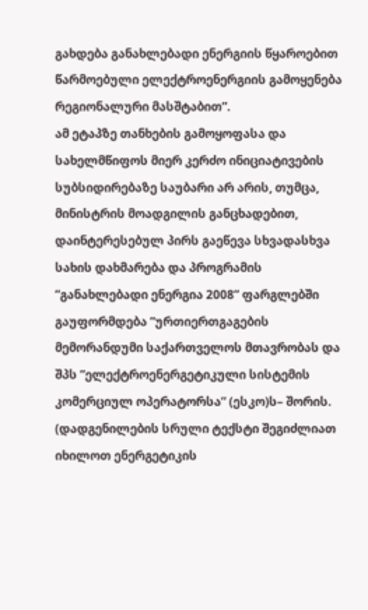გახდება განახლებადი ენერგიის წყაროებით წარმოებული ელექტროენერგიის გამოყენება რეგიონალური მასშტაბით”.
ამ ეტაპზე თანხების გამოყოფასა და სახელმწიფოს მიერ კერძო ინიციატივების სუბსიდირებაზე საუბარი არ არის, თუმცა, მინისტრის მოადგილის განცხადებით, დაინტერესებულ პირს გაეწევა სხვადასხვა სახის დახმარება და პროგრამის ”განახლებადი ენერგია 2008” ფარგლებში გაუფორმდება ”ურთიერთგაგების მემორანდუმი საქართველოს მთავრობას და შპს ”ელექტროენერგეტიკული სისტემის კომერციულ ოპერატორსა” (ესკო)ს– შორის.
(დადგენილების სრული ტექსტი შეგიძლიათ იხილოთ ენერგეტიკის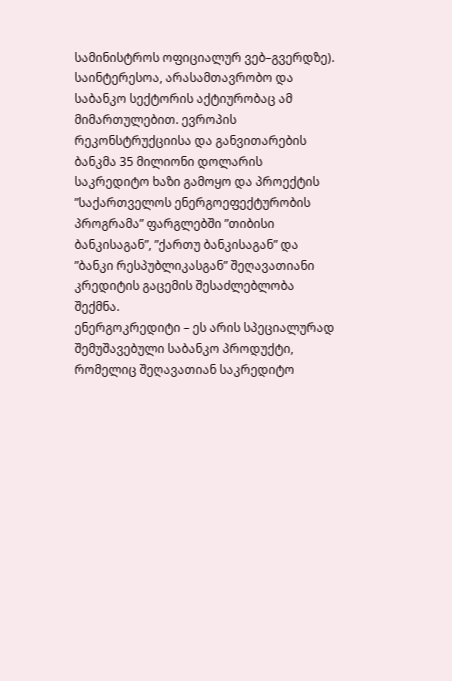სამინისტროს ოფიციალურ ვებ–გვერდზე).
საინტერესოა, არასამთავრობო და საბანკო სექტორის აქტიურობაც ამ მიმართულებით. ევროპის რეკონსტრუქციისა და განვითარების ბანკმა 35 მილიონი დოლარის საკრედიტო ხაზი გამოყო და პროექტის ”საქართველოს ენერგოეფექტურობის პროგრამა” ფარგლებში ”თიბისი ბანკისაგან”, ”ქართუ ბანკისაგან” და ”ბანკი რესპუბლიკასგან” შეღავათიანი კრედიტის გაცემის შესაძლებლობა შექმნა.
ენერგოკრედიტი – ეს არის სპეციალურად შემუშავებული საბანკო პროდუქტი, რომელიც შეღავათიან საკრედიტო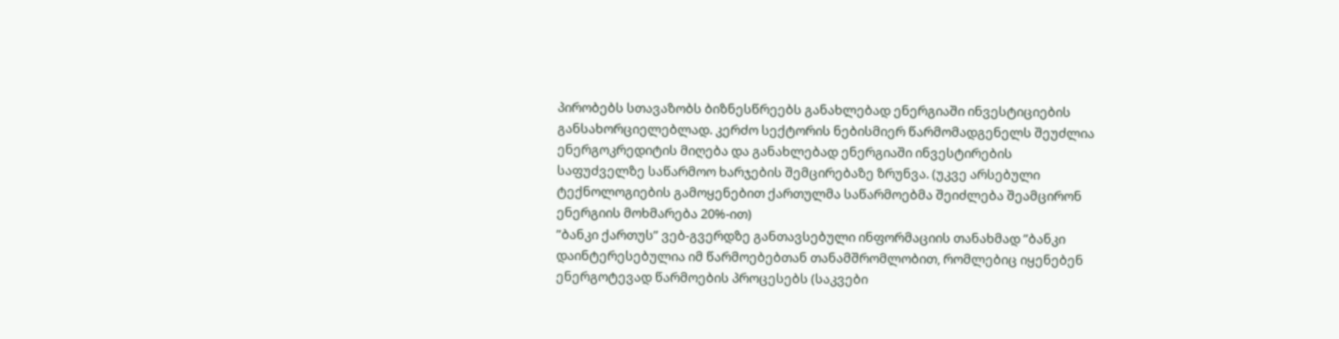პირობებს სთავაზობს ბიზნესწრეებს განახლებად ენერგიაში ინვესტიციების განსახორციელებლად. კერძო სექტორის ნებისმიერ წარმომადგენელს შეუძლია ენერგოკრედიტის მიღება და განახლებად ენერგიაში ინვესტირების საფუძველზე საწარმოო ხარჯების შემცირებაზე ზრუნვა. (უკვე არსებული ტექნოლოგიების გამოყენებით ქართულმა საწარმოებმა შეიძლება შეამცირონ ენერგიის მოხმარება 20%-ით)
”ბანკი ქართუს” ვებ-გვერდზე განთავსებული ინფორმაციის თანახმად ”ბანკი დაინტერესებულია იმ წარმოებებთან თანამშრომლობით, რომლებიც იყენებენ ენერგოტევად წარმოების პროცესებს (საკვები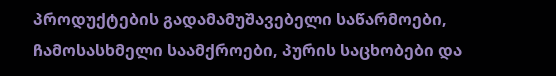პროდუქტების გადამამუშავებელი საწარმოები, ჩამოსასხმელი საამქროები, პურის საცხობები და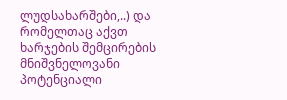ლუდსახარშები,..) და რომელთაც აქვთ ხარჯების შემცირების მნიშვნელოვანი პოტენციალი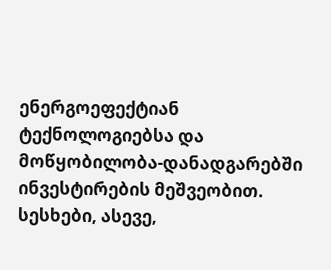ენერგოეფექტიან ტექნოლოგიებსა და მოწყობილობა-დანადგარებში ინვესტირების მეშვეობით. სესხები, ასევე,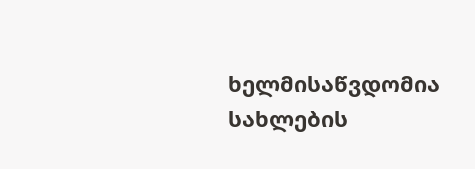ხელმისაწვდომია სახლების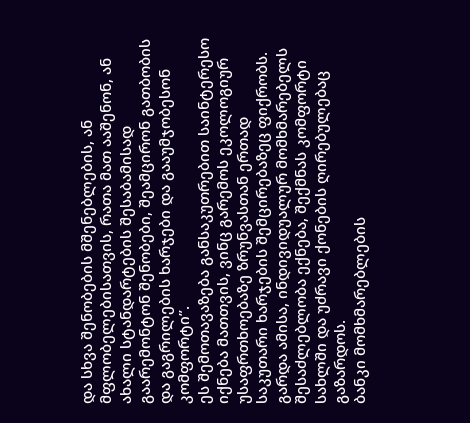და სხვა შენობების მშენებლების, ან მფლობელებისათვის, რათა მათ ააშენონ, ან ახალი სტანდარტების შესაბამისად გაარემონტონ შენობები, შეამცირონ გათბობის და გაგრილების ხარჯები და გააუმჯობესონ კომფორტი”.
ეს შემოთავაზება განსაკუთრებით საინტერესო იქნება მათთვის, ვინც გარემოს ეკოლოგიურ უსაფრთხოებაზე ზრუნვასთან ერთად საკუთარი ხარჯების შემცირებაზეც ფიქრობს. გარდა ამისა, ინდივიდუალურ მომხმარებელს შესაძლებლობა ექნება, შექმნას კომფორტი სახლში და უძრავი ქონების ღირებულებაც გაზარდოს.
ბანკი მომხმარებლების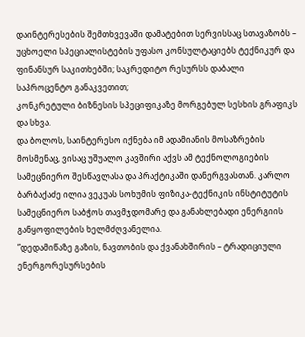დაინტერესების შემთხვევაში დამატებით სერვისსაც სთავაზობს – უცხოელი სპეციალისტების უფასო კონსულტაციებს ტექნიკურ და ფინანსურ საკითხებში; საკრედიტო რესურსს დაბალი საპროცენტო განაკვეთით;
კონკრეტული ბიზნესის სპეციფიკაზე მორგებულ სესხის გრაფიკს და სხვა.
და ბოლოს, საინტერესო იქნება იმ ადამიანის მოსაზრების მოსმენაც, ვისაც უშუალო კავშირი აქვს ამ ტექნოლოგიების სამეცნიერო შესწავლასა და პრაქტიკაში დანერგვასთან. კარლო ბარბაქაძე ილია ვეკუას სოხუმის ფიზიკა-ტექნიკის ინსტიტუტის სამეცნიერო საბჭოს თავმჯდომარე და განახლებადი ენერგიის განყოფილების ხელმძღვანელია.
”დედამიწაზე გაზის, ნავთობის და ქვანახშირის – ტრადიციული ენერგორესურსების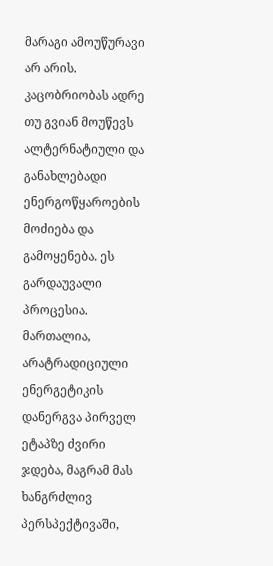მარაგი ამოუწურავი არ არის. კაცობრიობას ადრე თუ გვიან მოუწევს ალტერნატიული და განახლებადი ენერგოწყაროების მოძიება და გამოყენება. ეს გარდაუვალი პროცესია. მართალია, არატრადიციული ენერგეტიკის დანერგვა პირველ ეტაპზე ძვირი ჯდება, მაგრამ მას ხანგრძლივ პერსპექტივაში,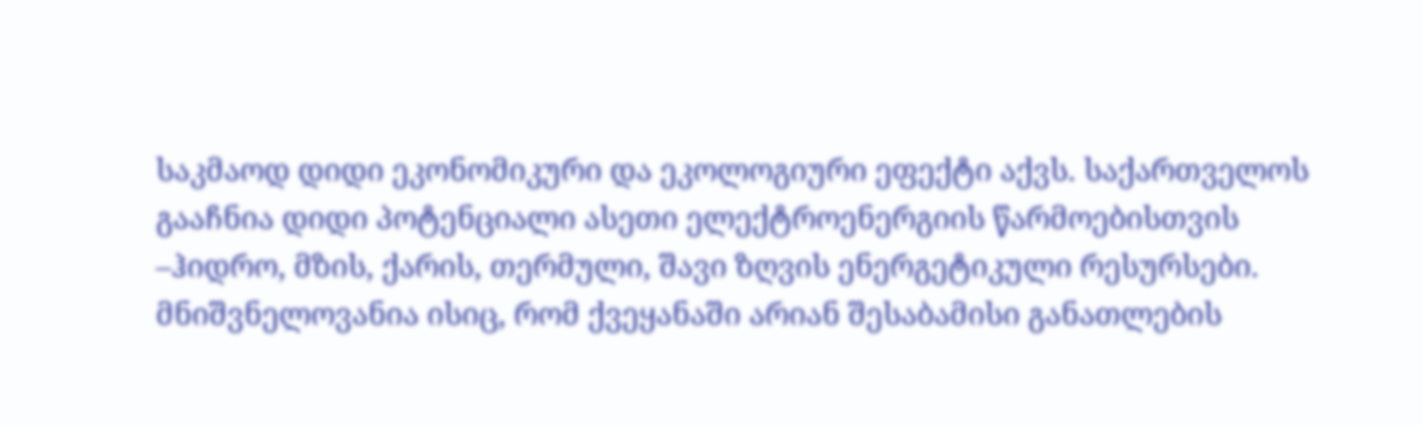საკმაოდ დიდი ეკონომიკური და ეკოლოგიური ეფექტი აქვს. საქართველოს გააჩნია დიდი პოტენციალი ასეთი ელექტროენერგიის წარმოებისთვის –ჰიდრო, მზის, ქარის, თერმული, შავი ზღვის ენერგეტიკული რესურსები. მნიშვნელოვანია ისიც, რომ ქვეყანაში არიან შესაბამისი განათლების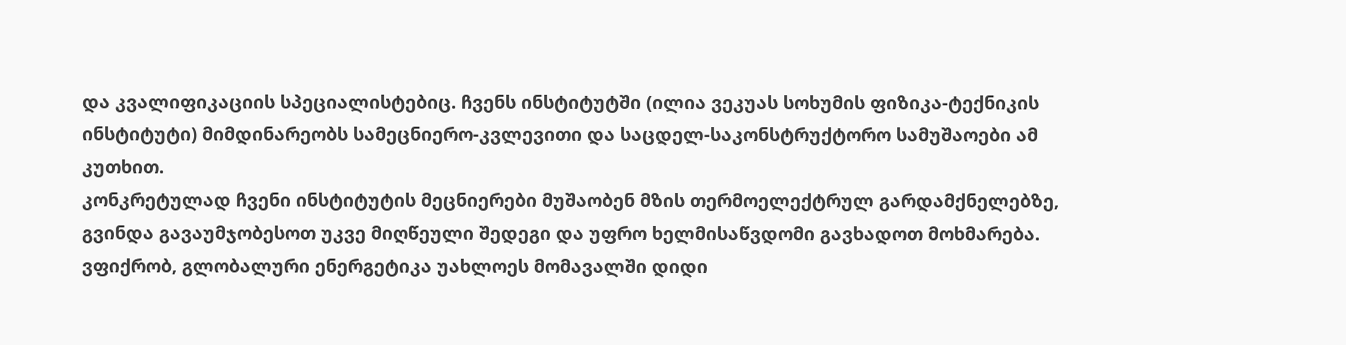და კვალიფიკაციის სპეციალისტებიც. ჩვენს ინსტიტუტში (ილია ვეკუას სოხუმის ფიზიკა-ტექნიკის ინსტიტუტი) მიმდინარეობს სამეცნიერო-კვლევითი და საცდელ-საკონსტრუქტორო სამუშაოები ამ კუთხით.
კონკრეტულად ჩვენი ინსტიტუტის მეცნიერები მუშაობენ მზის თერმოელექტრულ გარდამქნელებზე, გვინდა გავაუმჯობესოთ უკვე მიღწეული შედეგი და უფრო ხელმისაწვდომი გავხადოთ მოხმარება. ვფიქრობ, გლობალური ენერგეტიკა უახლოეს მომავალში დიდი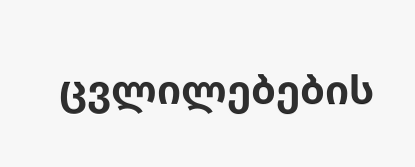ცვლილებების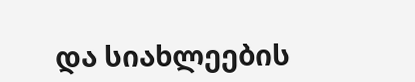და სიახლეების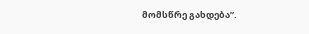მომსწრე გახდება”.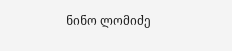ნინო ლომიძე